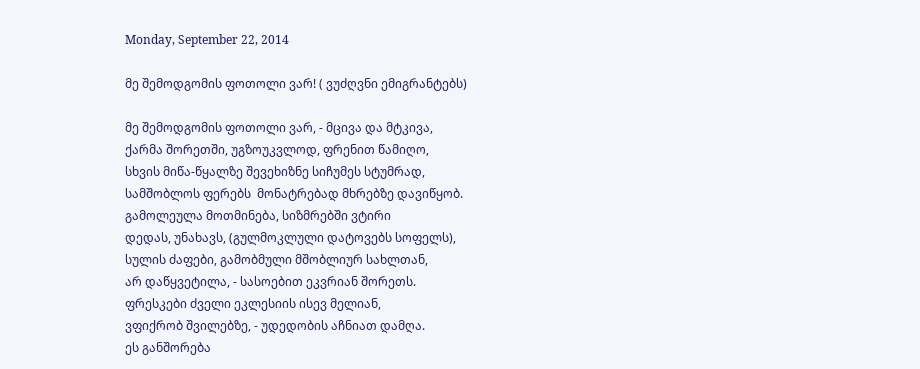Monday, September 22, 2014

მე შემოდგომის ფოთოლი ვარ! ( ვუძღვნი ემიგრანტებს)

მე შემოდგომის ფოთოლი ვარ, - მცივა და მტკივა,
ქარმა შორეთში, უგზოუკვლოდ, ფრენით წამიღო,
სხვის მიწა-წყალზე შევეხიზნე სიჩუმეს სტუმრად,
სამშობლოს ფერებს  მონატრებად მხრებზე დავიწყობ.
გამოლეულა მოთმინება, სიზმრებში ვტირი
დედას, უნახავს, (გულმოკლული დატოვებს სოფელს),
სულის ძაფები, გამობმული მშობლიურ სახლთან,
არ დაწყვეტილა, - სასოებით ეკვრიან შორეთს.
ფრესკები ძველი ეკლესიის ისევ მელიან,
ვფიქრობ შვილებზე, - უდედობის აჩნიათ დამღა.
ეს განშორება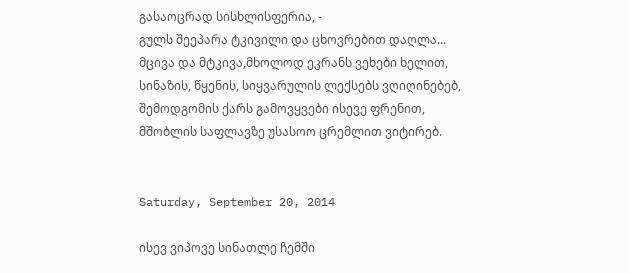გასაოცრად სისხლისფერია, -
გულს შეეპარა ტკივილი და ცხოვრებით დაღლა...
მცივა და მტკივა,მხოლოდ ეკრანს ვეხები ხელით,
სინაზის, წყენის, სიყვარულის ლექსებს ვღიღინებებ,
შემოდგომის ქარს გამოვყვები ისევე ფრენით,
მშობლის საფლავზე უსასოო ცრემლით ვიტირებ.


Saturday, September 20, 2014

ისევ ვიპოვე სინათლე ჩემში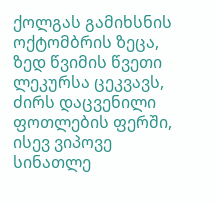ქოლგას გამიხსნის ოქტომბრის ზეცა,
ზედ წვიმის წვეთი ლეკურსა ცეკვავს,
ძირს დაცვენილი ფოთლების ფერში,
ისევ ვიპოვე სინათლე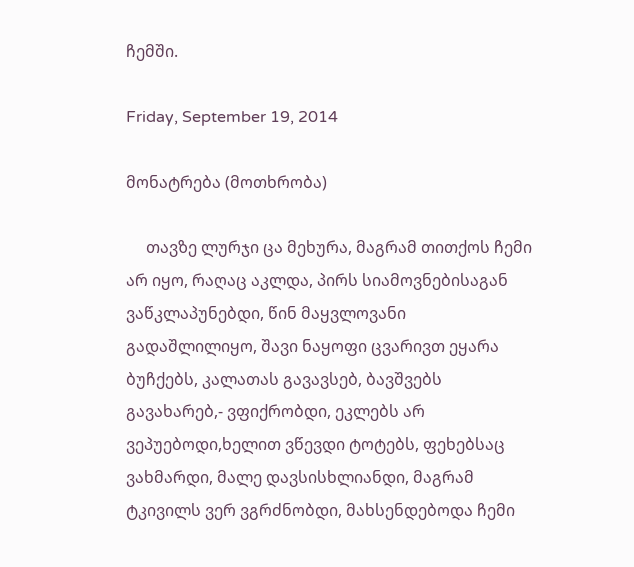ჩემში.

Friday, September 19, 2014

მონატრება (მოთხრობა)

     თავზე ლურჯი ცა მეხურა, მაგრამ თითქოს ჩემი არ იყო, რაღაც აკლდა, პირს სიამოვნებისაგან ვაწკლაპუნებდი, წინ მაყვლოვანი გადაშლილიყო, შავი ნაყოფი ცვარივთ ეყარა ბუჩქებს, კალათას გავავსებ, ბავშვებს გავახარებ,- ვფიქრობდი, ეკლებს არ ვეპუებოდი,ხელით ვწევდი ტოტებს, ფეხებსაც ვახმარდი, მალე დავსისხლიანდი, მაგრამ ტკივილს ვერ ვგრძნობდი, მახსენდებოდა ჩემი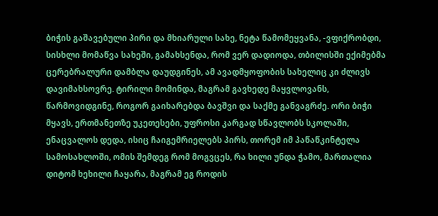ბიჭის გაშავებული პირი და მხიარული სახე, ნეტა წამომეყვანა, -ვფიქრობდი, სისხლი მომაწვა სახეში, გამახსენდა, რომ ვერ დადიოდა, თბილისში ექიმებმა ცერებრალური დამბლა დაუდგინეს, ამ ავადმყოფობის სახელიც კი ძლივს დავიმახსოვრე. ტირილი მომინდა, მაგრამ გავხედე მაყვლოვანს, წარმოვიდგინე, როგორ გაიხარებდა ბავშვი და საქმე განვაგრძე. ორი ბიჭი მყავს, ერთმანეთზე უკეთესები, უფროსი კარგად სწავლობს სკოლაში, ენაცვალოს დედა, ისიც ჩაიგემრიელებს პირს, თორემ იმ პაწაწკინტელა სამოსახლოში, ომის შემდეგ რომ მოგვცეს, რა ხილი უნდა ჭამო, მართალია დიტომ ხეხილი ჩაყარა, მაგრამ ეგ როდის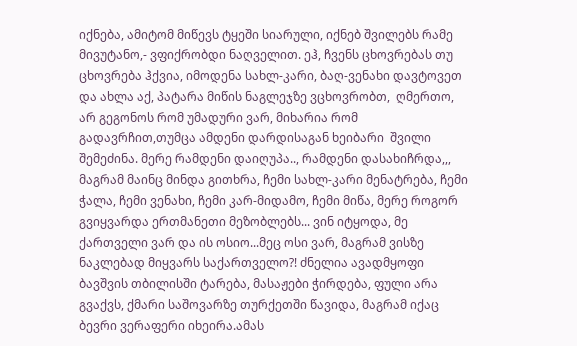იქნება, ამიტომ მიწევს ტყეში სიარული, იქნებ შვილებს რამე მივუტანო,- ვფიქრობდი ნაღველით. ეჰ, ჩვენს ცხოვრებას თუ ცხოვრება ჰქვია, იმოდენა სახლ-კარი, ბაღ-ვენახი დავტოვეთ და ახლა აქ, პატარა მიწის ნაგლეჯზე ვცხოვრობთ,  ღმერთო, არ გეგონოს რომ უმადური ვარ, მიხარია რომ გადავრჩით,თუმცა ამდენი დარდისაგან ხეიბარი  შვილი შემეძინა. მერე რამდენი დაიღუპა.., რამდენი დასახიჩრდა,,, მაგრამ მაინც მინდა გითხრა, ჩემი სახლ-კარი მენატრება, ჩემი ჭალა, ჩემი ვენახი, ჩემი კარ-მიდამო, ჩემი მიწა, მერე როგორ გვიყვარდა ერთმანეთი მეზობლებს... ვინ იტყოდა, მე ქართველი ვარ და ის ოსიო...მეც ოსი ვარ, მაგრამ ვისზე ნაკლებად მიყვარს საქართველო?! ძნელია ავადმყოფი ბავშვის თბილისში ტარება, მასაჟები ჭირდება, ფული არა გვაქვს, ქმარი საშოვარზე თურქეთში წავიდა, მაგრამ იქაც ბევრი ვერაფერი იხეირა.ამას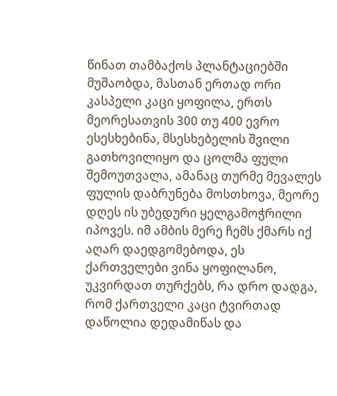წინათ თამბაქოს პლანტაციებში მუშაობდა, მასთან ერთად ორი კასპელი კაცი ყოფილა, ერთს მეორესათვის 300 თუ 400 ევრო ესესხებინა, მსესხებელის შვილი გათხოვილიყო და ცოლმა ფული შემოუთვალა, ამანაც თურმე მევალეს ფულის დაბრუნება მოსთხოვა, მეორე დღეს ის უბედური ყელგამოჭრილი იპოვეს. იმ ამბის მერე ჩემს ქმარს იქ აღარ დაედგომებოდა, ეს ქართველები ვინა ყოფილანო, უკვირდათ თურქებს, რა დრო დადგა, რომ ქართველი კაცი ტვირთად დაწოლია დედამიწას და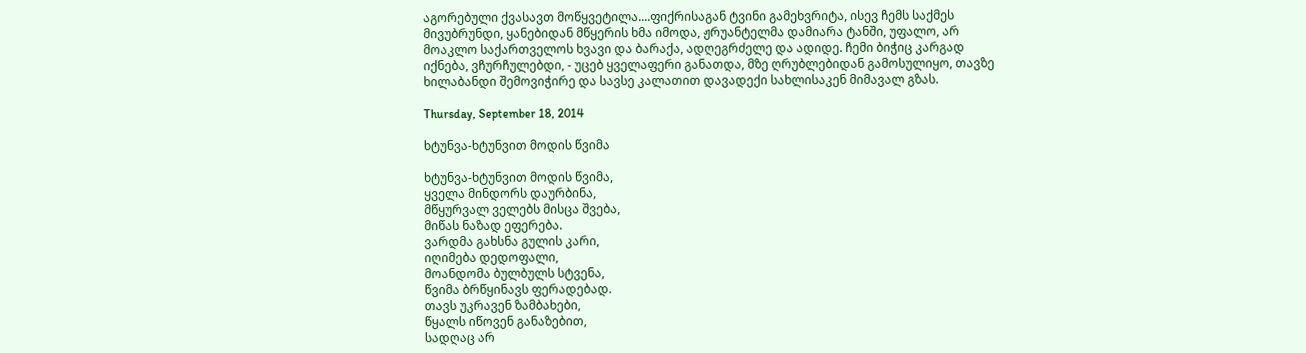აგორებული ქვასავთ მოწყვეტილა....ფიქრისაგან ტვინი გამეხვრიტა, ისევ ჩემს საქმეს მივუბრუნდი, ყანებიდან მწყერის ხმა იმოდა, ჟრუანტელმა დამიარა ტანში, უფალო, არ მოაკლო საქართველოს ხვავი და ბარაქა, ადღეგრძელე და ადიდე. ჩემი ბიჭიც კარგად იქნება, ვჩურჩულებდი, - უცებ ყველაფერი განათდა, მზე ღრუბლებიდან გამოსულიყო, თავზე ხილაბანდი შემოვიჭირე და სავსე კალათით დავადექი სახლისაკენ მიმავალ გზას.

Thursday, September 18, 2014

ხტუნვა-ხტუნვით მოდის წვიმა

ხტუნვა-ხტუნვით მოდის წვიმა,
ყველა მინდორს დაურბინა,
მწყურვალ ველებს მისცა შვება,
მიწას ნაზად ეფერება.
ვარდმა გახსნა გულის კარი,
იღიმება დედოფალი,
მოანდომა ბულბულს სტვენა,
წვიმა ბრწყინავს ფერადებად.
თავს უკრავენ ზამბახები,
წყალს იწოვენ განაზებით,
სადღაც არ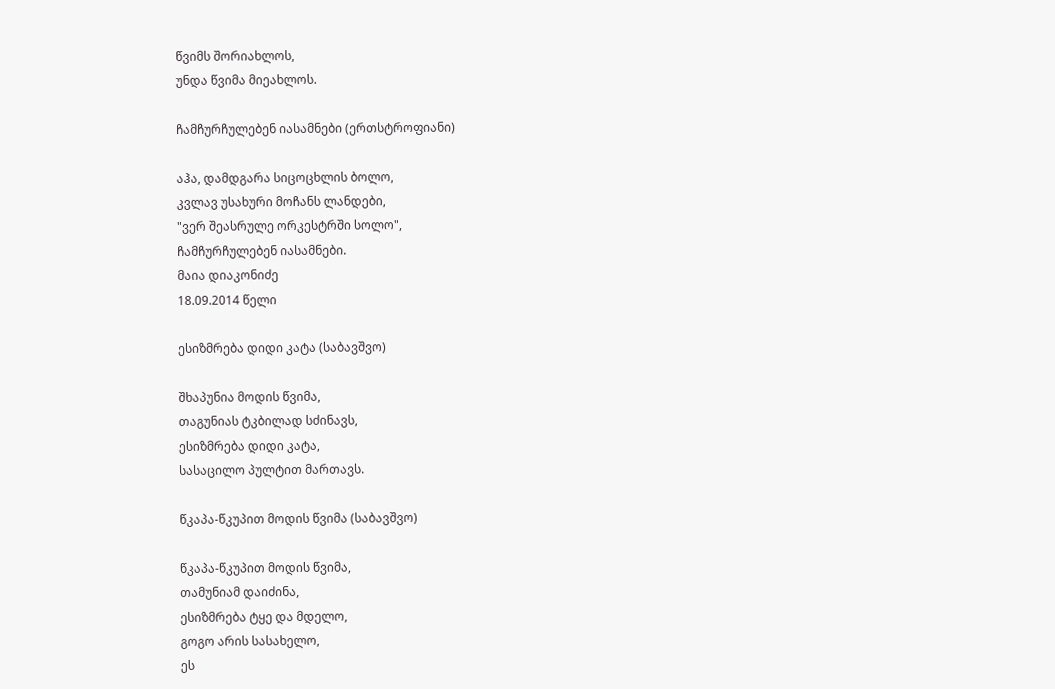წვიმს შორიახლოს,
უნდა წვიმა მიეახლოს.

ჩამჩურჩულებენ იასამნები (ერთსტროფიანი)

აჰა, დამდგარა სიცოცხლის ბოლო,
კვლავ უსახური მოჩანს ლანდები,
"ვერ შეასრულე ორკესტრში სოლო",
ჩამჩურჩულებენ იასამნები.
მაია დიაკონიძე
18.09.2014 წელი

ესიზმრება დიდი კატა (საბავშვო)

შხაპუნია მოდის წვიმა,
თაგუნიას ტკბილად სძინავს,
ესიზმრება დიდი კატა,
სასაცილო პულტით მართავს.

წკაპა-წკუპით მოდის წვიმა (საბავშვო)

წკაპა-წკუპით მოდის წვიმა,
თამუნიამ დაიძინა,
ესიზმრება ტყე და მდელო,
გოგო არის სასახელო,
ეს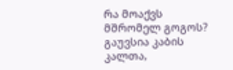რა მოაქვს მშრომელ გოგოს?
გაუვსია კაბის კალთა,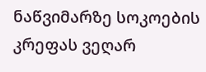ნაწვიმარზე სოკოების
კრეფას ვეღარ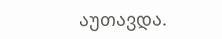აუთავდა.